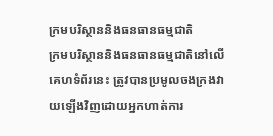ក្រមបរិស្ថាននិងធនធានធម្មជាតិ
ក្រមបរិស្ថាននិងធនធានធម្មជាតិនៅលើគេហទំព័រនេះ ត្រូវបានប្រមូលចងក្រងវាយឡើងវិញដោយអ្នកហាត់ការ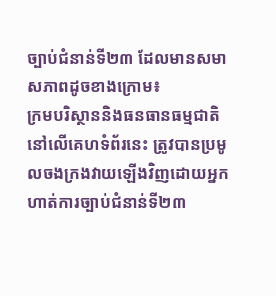ច្បាប់ជំនាន់ទី២៣ ដែលមានសមាសភាពដូចខាងក្រោម៖
ក្រមបរិស្ថាននិងធនធានធម្មជាតិនៅលើគេហទំព័រនេះ ត្រូវបានប្រមូលចងក្រងវាយឡើងវិញដោយអ្នកហាត់ការច្បាប់ជំនាន់ទី២៣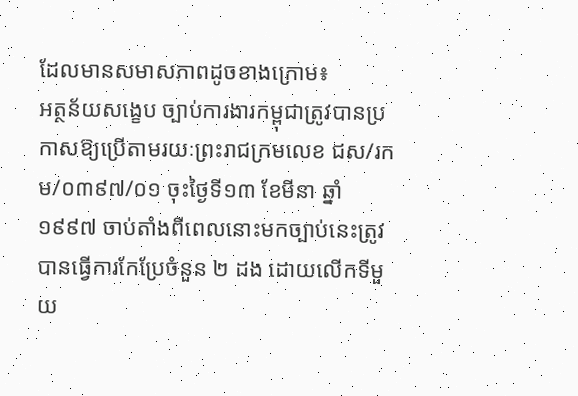ដែលមានសមាសភាពដូចខាងក្រោម៖
អត្ថន័យសង្ខេប ច្បាប់ការងារកម្ពុជាត្រូវបានប្រកាសឱ្យប្រើតាមរយៈព្រះរាជក្រមលេខ ជស/រកម/០៣៩៧/០១ ចុះថ្ងៃទី១៣ ខែមីនា ឆ្នាំ១៩៩៧ ចាប់តាំងពីពេលនោះមកច្បាប់នេះត្រូវបានធ្វើការកែប្រែចំនួន ២ ដង ដោយលើកទីមួយ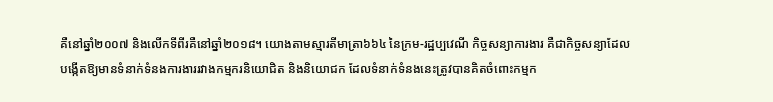គឺនៅឆ្នាំ២០០៧ និងលើកទីពីរគឺនៅឆ្នាំ២០១៨។ យោងតាមស្មារតីមាត្រា៦៦៤ នៃក្រម-រដ្ឋប្បវេណី កិច្ចសន្យាការងារ គឺជាកិច្ចសន្យាដែលបង្កើតឱ្យមានទំនាក់ទំនងការងាររវាងកម្មករនិយោជិត និងនិយោជក ដែលទំនាក់ទំនងនេះត្រូវបានគិតចំពោះកម្មក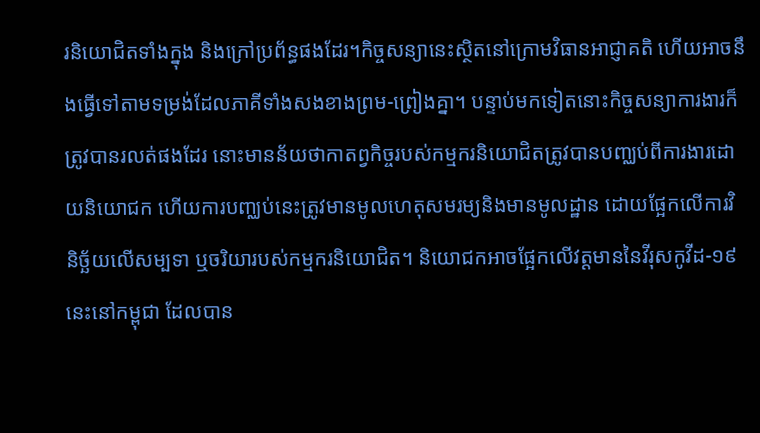រនិយោជិតទាំងក្នុង និងក្រៅប្រព័ន្ធផងដែរ។កិច្ចសន្យានេះស្ថិតនៅក្រោមវិធានអាជ្ញាគតិ ហើយអាចនឹងធ្វើទៅតាមទម្រង់ដែលភាគីទាំងសងខាងព្រម-ព្រៀងគ្នា។ បន្ទាប់មកទៀតនោះកិច្ចសន្យាការងារក៏ត្រូវបានរលត់ផងដែរ នោះមានន័យថាកាតព្វកិច្ចរបស់កម្មករនិយោជិតត្រូវបានបញ្ឈប់ពីការងារដោយនិយោជក ហើយការបញ្ឈប់នេះត្រូវមានមូលហេតុសមរម្យនិងមានមូលដ្ឋាន ដោយផ្អែកលើការវិនិច្ឆ័យលើសម្បទា ឬចរិយារបស់កម្មករនិយោជិត។ និយោជកអាចផ្អែកលើវត្តមាននៃវីរុសកូវីដ-១៩ នេះនៅកម្ពុជា ដែលបាន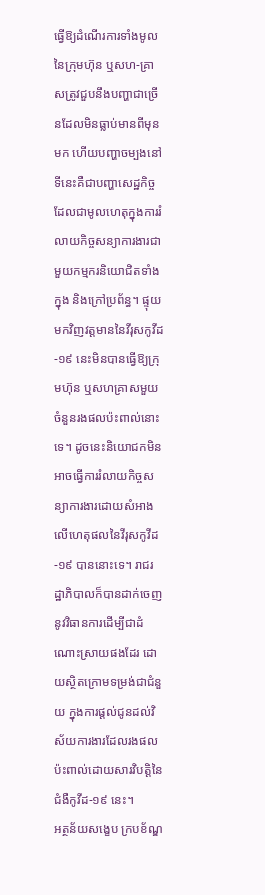ធ្វើឱ្យដំណើរការទាំងមូលនៃក្រុមហ៊ុន ឬសហ-គ្រាសត្រូវជួបនឹងបញ្ហាជាច្រើនដែលមិនធ្លាប់មានពីមុនមក ហើយបញ្ហាចម្បងនៅទីនេះគឺជាបញ្ហាសេដ្ឋកិច្ច ដែលជាមូលហេតុក្នុងការរំលាយកិច្ចសន្យាការងារជាមួយកម្មករនិយោជិតទាំងក្នុង និងក្រៅប្រព័ន្ធ។ ផ្ទុយមកវិញវត្តមាននៃវីរុសកូវីដ-១៩ នេះមិនបានធ្វើឱ្យក្រុមហ៊ុន ឬសហគ្រាសមួយចំនួនរងផលប៉ះពាល់នោះទេ។ ដូចនេះនិយោជកមិនអាចធ្វើការរំលាយកិច្ចសន្យាការងារដោយសំអាងលើហេតុផលនៃវីរុសកូវីដ-១៩ បាននោះទេ។ រាជរដ្ឋាភិបាលក៏បានដាក់ចេញនូវវិធានការដើម្បីជាដំណោះស្រាយផងដែរ ដោយស្ថិតក្រោមទម្រង់ជាជំនួយ ក្នុងការផ្ដល់ជូនដល់វិស័យការងារដែលរងផលប៉ះពាល់ដោយសារវិបត្តិនៃជំងឺកូវីដ-១៩ នេះ។
អត្ថន័យសង្ខេប ក្របខ័ណ្ឌ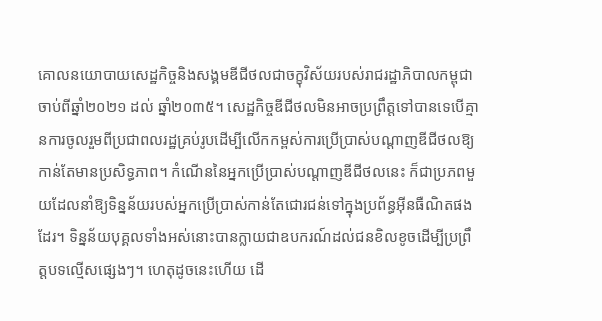គោលនយោបាយសេដ្ឋកិច្ចនិងសង្គមឌីជីថលជាចក្ខុវិស័យរបស់រាជរដ្ឋាភិបាលកម្ពុជាចាប់ពីឆ្នាំ២០២១ ដល់ ឆ្នាំ២០៣៥។ សេដ្ឋកិច្ចឌីជីថលមិនអាចប្រព្រឹត្តទៅបានទេបើគ្មានការចូលរួមពីប្រជាពលរដ្ឋគ្រប់រូបដើម្បីលើកកម្ពស់ការប្រើប្រាស់បណ្តាញឌីជីថលឱ្យកាន់តែមានប្រសិទ្ធភាព។ កំណើននៃអ្នកប្រើប្រាស់បណ្តាញឌីជីថលនេះ ក៏ជាប្រភពមួយដែលនាំឱ្យទិន្នន័យរបស់អ្នកប្រើប្រាស់កាន់តែជោរជន់ទៅក្នុងប្រព័ន្ធអ៊ីនធឺណិតផងដែរ។ ទិន្នន័យបុគ្គលទាំងអស់នោះបានក្លាយជាឧបករណ៍ដល់ជនខិលខូចដើម្បីប្រព្រឹត្តបទល្មើសផ្សេងៗ។ ហេតុដូចនេះហើយ ដើ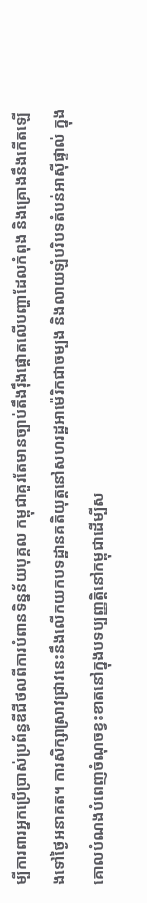ម្បីការពារអ្នកប្រើប្រាស់ប្រព័ន្ធឌីជីថលពីការបំពានទិន្នន័យបុគ្គល កម្ពុជាគួរតែមានច្បាប់តឹងរ៉ឹងផ្តោតលើបញ្ហាដែលកំពុង និងគ្រោងនឹងកើតឡើងទៅថ្ងៃអនាគត។ ការសិក្សាស្រាវជ្រាវនេះនឹងលើកយកបទដ្ឋានគតិយុត្តនៅសហរដ្ឋអាម៉េរិកជាចម្បង និងលាយឡំបរិបទតំបន់អាស៊ីផ្ទាល់ ក្នុងគោលបំណងបំពេញចំណុចខ្វះខាតនៅក្នុងបទប្បញ្ញត្តិនៅកម្ពុជាដើម្បីស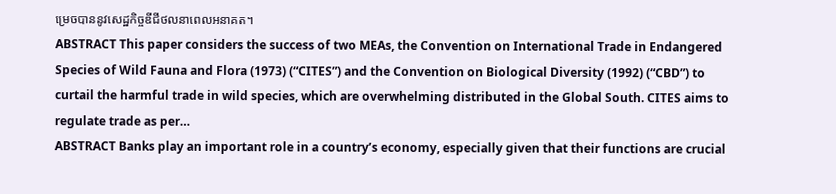ម្រេចបាននូវសេដ្ឋកិច្ចឌីជីថលនាពេលអនាគត។
ABSTRACT This paper considers the success of two MEAs, the Convention on International Trade in Endangered Species of Wild Fauna and Flora (1973) (“CITES”) and the Convention on Biological Diversity (1992) (“CBD”) to curtail the harmful trade in wild species, which are overwhelming distributed in the Global South. CITES aims to regulate trade as per…
ABSTRACT Banks play an important role in a country’s economy, especially given that their functions are crucial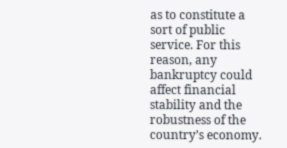as to constitute a sort of public service. For this reason, any bankruptcy could affect financial stability and the robustness of the country’s economy.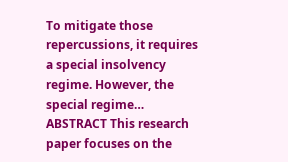To mitigate those repercussions, it requires a special insolvency regime. However, the special regime…
ABSTRACT This research paper focuses on the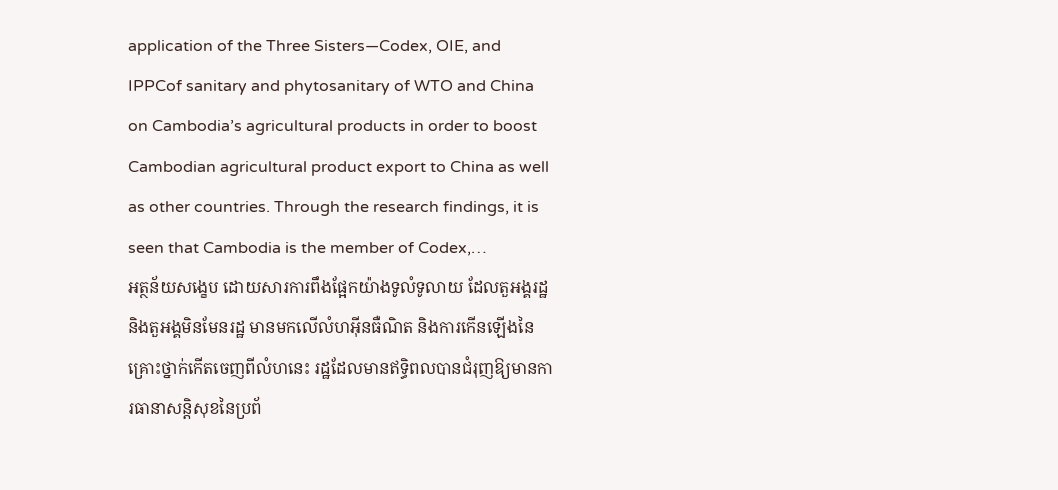application of the Three Sisters—Codex, OIE, and IPPCof sanitary and phytosanitary of WTO and China on Cambodia’s agricultural products in order to boost Cambodian agricultural product export to China as well as other countries. Through the research findings, it is seen that Cambodia is the member of Codex,…
អត្ថន័យសង្ខេប ដោយសារការពឹងផ្អែកយ៉ាងទូលំទូលាយ ដែលតួអង្គរដ្ឋ និងតួអង្គមិនមែនរដ្ឋ មានមកលើលំហអ៊ីនធឺណិត និងការកើនឡើងនៃគ្រោះថ្នាក់កើតចេញពីលំហនេះ រដ្ឋដែលមានឥទ្ធិពលបានជំរុញឱ្យមានការធានាសន្តិសុខនៃប្រព័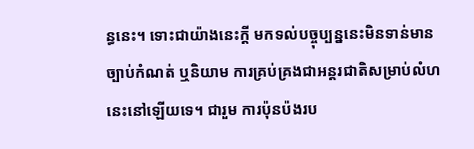ន្ធនេះ។ ទោះជាយ៉ាងនេះក្ដី មកទល់បច្ចុប្បន្ននេះមិនទាន់មានច្បាប់កំណត់ ឬនិយាម ការគ្រប់គ្រងជាអន្តរជាតិសម្រាប់លំហនេះនៅឡើយទេ។ ជារួម ការប៉ុនប៉ងរប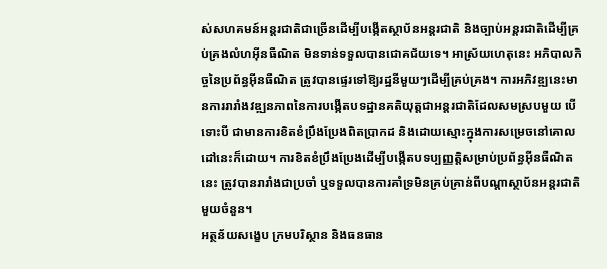ស់សហគមន៍អន្តរជាតិជាច្រើនដើម្បីបង្កើតស្ថាប័នអន្តរជាតិ និងច្បាប់អន្តរជាតិដើម្បីគ្រប់គ្រងលំហអ៊ីនធឺណិត មិនទាន់ទទួលបានជោគជ័យទេ។ អាស្រ័យហេតុនេះ អភិបាលកិច្ចនៃប្រព័ន្ធអ៊ីនធឺណិត ត្រូវបានផ្ទេរទៅឱ្យរដ្ឋនីមួយៗដើម្បីគ្រប់គ្រង។ ការអភិវឌ្ឍនេះមានការរារាំងវឌ្ឍនភាពនៃការបង្កើតបទដ្ឋានគតិយុត្តជាអន្តរជាតិដែលសមស្របមួយ បើទោះបី ជាមានការខិតខំប្រឹងប្រែងពិតប្រាកដ និងដោយស្មោះក្នុងការសម្រេចនៅគោលដៅនេះក៏ដោយ។ ការខិតខំប្រឹងប្រែងដើម្បីបង្កើតបទប្បញ្ញត្តិសម្រាប់ប្រព័ន្ធអ៊ីនធឺណិតនេះ ត្រូវបានរារាំងជាប្រចាំ ឬទទួលបានការគាំទ្រមិនគ្រប់គ្រាន់ពីបណ្ដាស្ថាប័នអន្តរជាតិមួយចំនួន។
អត្ថន័យសង្ខេប ក្រមបរិស្ថាន និងធនធាន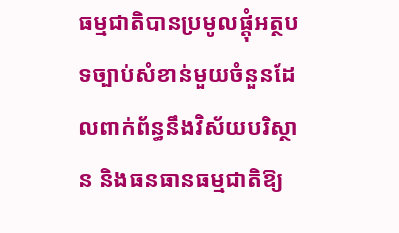ធម្មជាតិបានប្រមូលផ្តុំអត្ថបទច្បាប់សំខាន់មួយចំនួនដែលពាក់ព័ន្ធនឹងវិស័យបរិស្ថាន និងធនធានធម្មជាតិឱ្យ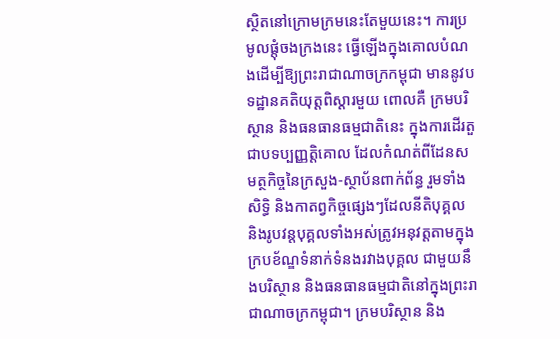ស្ថិតនៅក្រោមក្រមនេះតែមួយនេះ។ ការប្រមូលផ្តុំចងក្រងនេះ ធ្វើឡើងក្នុងគោលបំណងដើម្បីឱ្យព្រះរាជាណាចក្រកម្ពុជា មាននូវបទដ្ឋានគតិយុត្តពិស្តារមួយ ពោលគឺ ក្រមបរិស្ថាន និងធនធានធម្មជាតិនេះ ក្នុងការដើរតួជាបទប្បញ្ញត្តិគោល ដែលកំណត់ពីដែនសមត្ថកិច្ចនៃក្រសួង-ស្ថាប័នពាក់ព័ន្ធ រួមទាំងសិទ្ធិ និងកាតព្វកិច្ចផ្សេងៗដែលនីតិបុគ្គល និងរូបវន្តបុគ្គលទាំងអស់ត្រូវអនុវត្តតាមក្នុងក្របខ័ណ្ឌទំនាក់ទំនងរវាងបុគ្គល ជាមួយនឹងបរិស្ថាន និងធនធានធម្មជាតិនៅក្នុងព្រះរាជាណាចក្រកម្ពុជា។ ក្រមបរិស្ថាន និង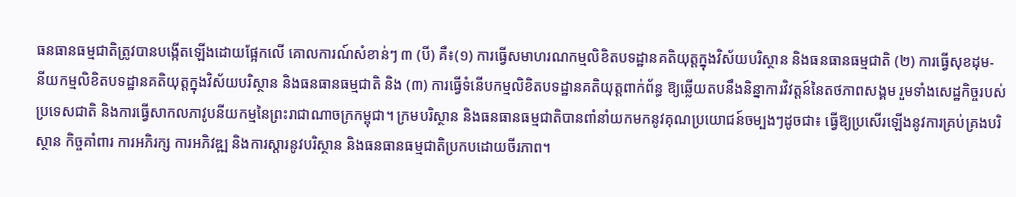ធនធានធម្មជាតិត្រូវបានបង្កើតឡើងដោយផ្អែកលើ គោលការណ៍សំខាន់ៗ ៣ (បី) គឺ៖(១) ការធ្វើសមាហរណកម្មលិខិតបទដ្ឋានគតិយុត្តក្នុងវិស័យបរិស្ថាន និងធនធានធម្មជាតិ (២) ការធ្វើសុខដុម- នីយកម្មលិខិតបទដ្ឋានគតិយុត្តក្នុងវិស័យបរិស្ថាន និងធនធានធម្មជាតិ និង (៣) ការធ្វើទំនើបកម្មលិខិតបទដ្ឋានគតិយុត្តពាក់ព័ន្ធ ឱ្យឆ្លើយតបនឹងនិន្នាការវិវត្តន៍នៃតថភាពសង្គម រួមទាំងសេដ្ឋកិច្ចរបស់ប្រទេសជាតិ និងការធ្វើសាកលភាវូបនីយកម្មនៃព្រះរាជាណាចក្រកម្ពុជា។ ក្រមបរិស្ថាន និងធនធានធម្មជាតិបានពាំនាំយកមកនូវគុណប្រយោជន៍ចម្បងៗដូចជា៖ ធ្វើឱ្យប្រសើរឡើងនូវការគ្រប់គ្រងបរិស្ថាន កិច្ចគាំពារ ការអភិរក្ស ការអភិវឌ្ឍ និងការស្តារនូវបរិស្ថាន និងធនធានធម្មជាតិប្រកបដោយចីរភាព។